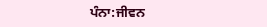ਪੰਨਾ:ਜੀਵਨ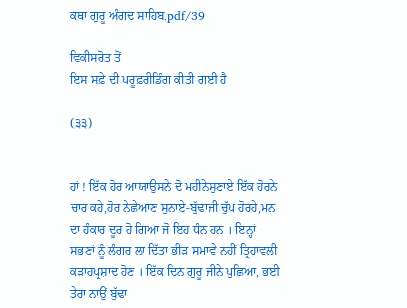ਕਥਾ ਗੁਰੂ ਅੰਗਦ ਸਾਹਿਬ.pdf/39

ਵਿਕੀਸਰੋਤ ਤੋਂ
ਇਸ ਸਫ਼ੇ ਦੀ ਪਰੂਫ਼ਰੀਡਿੰਗ ਕੀਤੀ ਗਈ ਹੈ

(੩੩)


ਹਾਂ ! ਇੱਕ ਹੋਰ ਆਯਾਉਸਨੇ ਦੋ ਮਹੀਨੇਸੁਣਾਏ ਇੱਕ ਹੋਰਨੇ
ਚਾਰ ਕਹੇ,ਹੋਰ ਨੇਛੇਆਣ ਸੁਨਾਏ-ਬੁੱਢਾਜੀ ਚੁੱਪ ਹੋਰਹੇ,ਮਨ
ਦਾ ਹੰਕਾਰ ਦੂਰ ਹੋ ਗਿਆ ਜੋ ਇਹ ਧੰਨ ਹਨ । ਇਨ੍ਹਾਂ
ਸਭਣਾਂ ਨੂੰ ਲੰਗਰ ਲਾ ਦਿੱਤਾ ਭੀੜ ਸਮਾਵੇ ਨਹੀਂ ਤ੍ਰਿਹਾਵਲੀ
ਕੜਾਹਪ੍ਰਸ਼ਾਦ ਹੋਣ । ਇੱਕ ਦਿਨ ਗੁਰੂ ਜੀਨੇ ਪੁਛਿਆ, ਭਈ
ਤੇਰਾ ਨਾਉਂ ਬੁੱਢਾ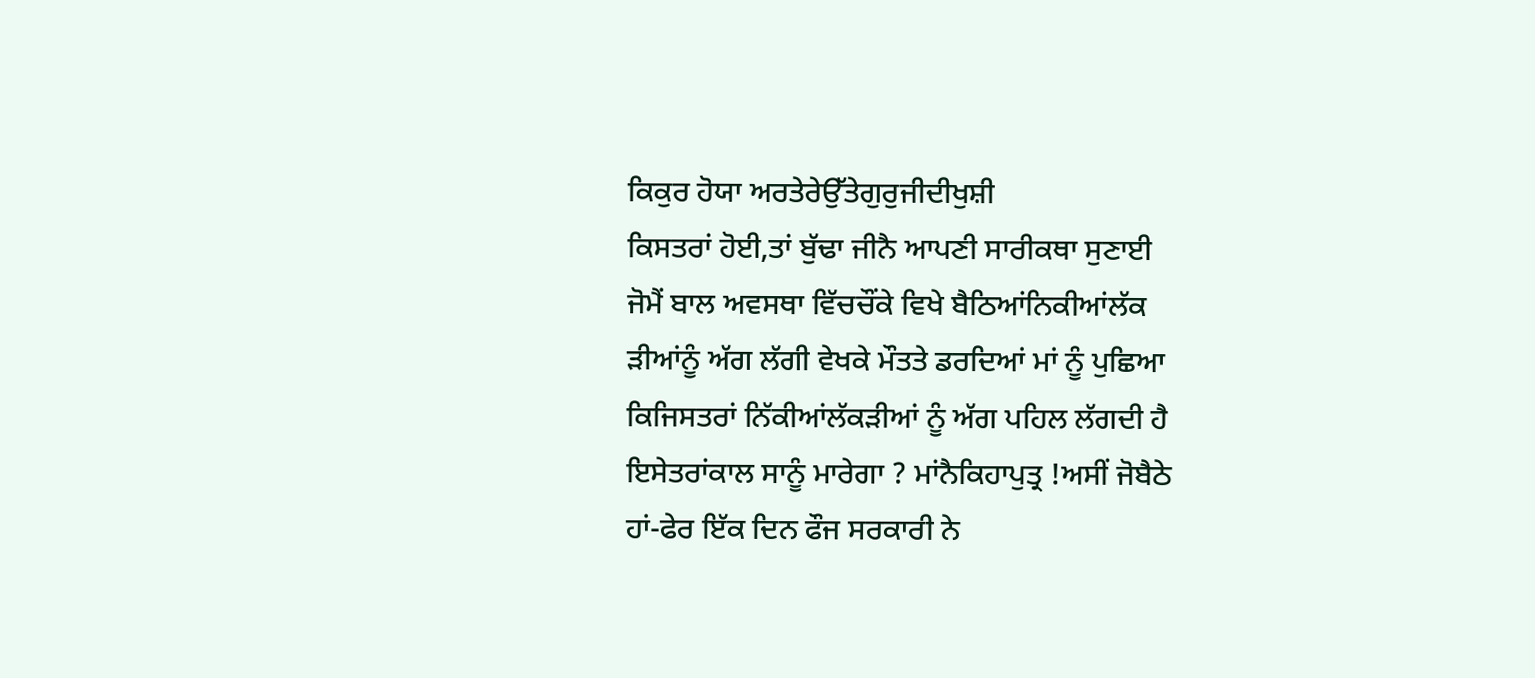ਕਿਕੁਰ ਹੋਯਾ ਅਰਤੇਰੇਉੱਤੇਗੁਰੁਜੀਦੀਖੁਸ਼ੀ
ਕਿਸਤਰਾਂ ਹੋਈ,ਤਾਂ ਬੁੱਢਾ ਜੀਨੈ ਆਪਣੀ ਸਾਰੀਕਥਾ ਸੁਣਾਈ
ਜੋਮੈਂ ਬਾਲ ਅਵਸਥਾ ਵਿੱਚਚੌਂਕੇ ਵਿਖੇ ਬੈਠਿਆਂਨਿਕੀਆਂਲੱਕ
ੜੀਆਂਨੂੰ ਅੱਗ ਲੱਗੀ ਵੇਖਕੇ ਮੌਤਤੇ ਡਰਦਿਆਂ ਮਾਂ ਨੂੰ ਪੁਛਿਆ
ਕਿਜਿਸਤਰਾਂ ਨਿੱਕੀਆਂਲੱਕੜੀਆਂ ਨੂੰ ਅੱਗ ਪਹਿਲ ਲੱਗਦੀ ਹੈ
ਇਸੇਤਰਾਂਕਾਲ ਸਾਨੂੰ ਮਾਰੇਗਾ ? ਮਾਂਨੈਕਿਹਾਪੁਤ੍ਰ !ਅਸੀਂ ਜੋਬੈਠੇ
ਹਾਂ-ਫੇਰ ਇੱਕ ਦਿਨ ਫੌਜ ਸਰਕਾਰੀ ਨੇ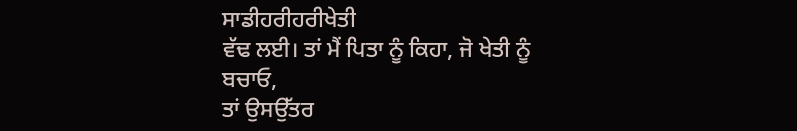ਸਾਡੀਹਰੀਹਰੀਖੇਤੀ
ਵੱਢ ਲਈ। ਤਾਂ ਮੈਂ ਪਿਤਾ ਨੂੰ ਕਿਹਾ, ਜੋ ਖੇਤੀ ਨੂੰ ਬਚਾਓ,
ਤਾਂ ਉਸਉੱਤਰ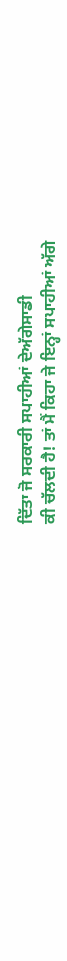ਦਿੱਤਾ ਜੋ ਸਰਕਾਰੀ ਸਪਾਹੀਆਂ ਦੇਅੱਗੇਸਾਡੀ
ਕੀ ਚੱਲਦੀ ਹੈ! ਤਾਂ ਮੈਂ ਕਿਹਾ ਜੇ ਇਨ੍ਹਾਂ ਸਪਾਹੀਆਂ ਅੱਗੇ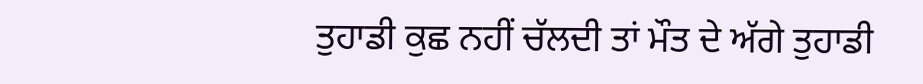ਤੁਹਾਡੀ ਕੁਛ ਨਹੀਂ ਚੱਲਦੀ ਤਾਂ ਮੌਤ ਦੇ ਅੱਗੇ ਤੁਹਾਡੀ